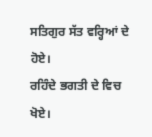ਸਤਿਗੁਰ ਸੱਤ ਵਰ੍ਹਿਆਂ ਦੇ ਹੋਏ।
ਰਹਿੰਦੇ ਭਗਤੀ ਦੇ ਵਿਚ ਖੋਏ।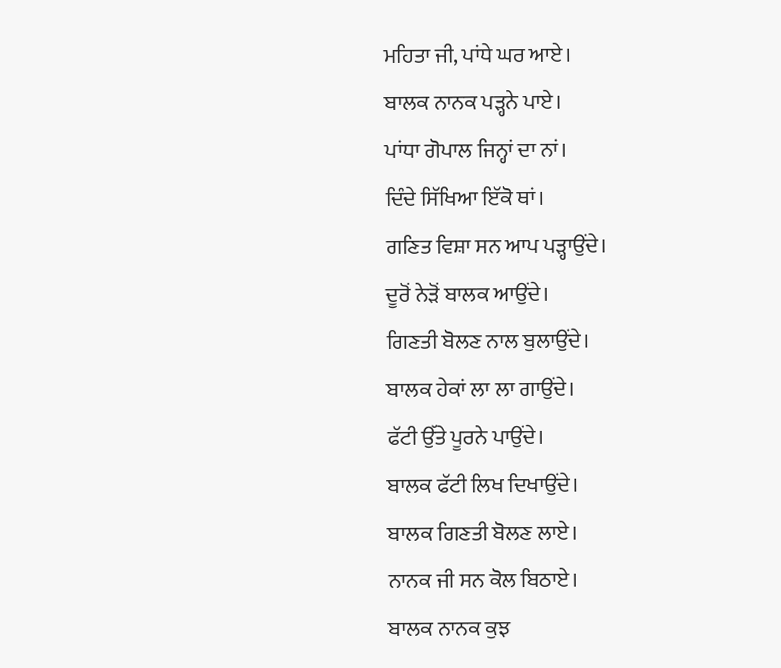ਮਹਿਤਾ ਜੀ, ਪਾਂਧੇ ਘਰ ਆਏ।
ਬਾਲਕ ਨਾਨਕ ਪੜ੍ਹਨੇ ਪਾਏ।
ਪਾਂਧਾ ਗੋਪਾਲ ਜਿਨ੍ਹਾਂ ਦਾ ਨਾਂ।
ਦਿੰਦੇ ਸਿੱਖਿਆ ਇੱਕੋ ਥਾਂ।
ਗਣਿਤ ਵਿਸ਼ਾ ਸਨ ਆਪ ਪੜ੍ਹਾਉਂਦੇ।
ਦੂਰੋਂ ਨੇੜੋਂ ਬਾਲਕ ਆਉਂਦੇ।
ਗਿਣਤੀ ਬੋਲਣ ਨਾਲ ਬੁਲਾਉਂਦੇ।
ਬਾਲਕ ਹੇਕਾਂ ਲਾ ਲਾ ਗਾਉਂਦੇ।
ਫੱਟੀ ਉੱਤੇ ਪੂਰਨੇ ਪਾਉਂਦੇ।
ਬਾਲਕ ਫੱਟੀ ਲਿਖ ਦਿਖਾਉਂਦੇ।
ਬਾਲਕ ਗਿਣਤੀ ਬੋਲਣ ਲਾਏ।
ਨਾਨਕ ਜੀ ਸਨ ਕੋਲ ਬਿਠਾਏ।
ਬਾਲਕ ਨਾਨਕ ਕੁਝ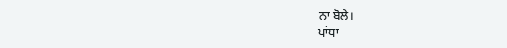ਨਾ ਬੋਲੇ।
ਪਾਂਧਾ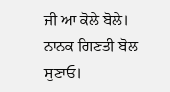ਜੀ ਆ ਕੋਲੇ ਬੋਲੇ।
ਨਾਨਕ ਗਿਣਤੀ ਬੋਲ ਸੁਣਾਓ।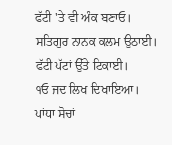ਫੱਟੀ 'ਤੇ ਵੀ ਅੰਕ ਬਣਾਓ।
ਸਤਿਗੁਰ ਨਾਨਕ ਕਲਮ ਉਠਾਈ।
ਫੱਟੀ ਪੱਟਾਂ ਉੱਤੇ ਟਿਕਾਈ।
੧ਓ ਜਦ ਲਿਖ ਦਿਖਾਇਆ।
ਪਾਂਧਾ ਸੋਚਾਂ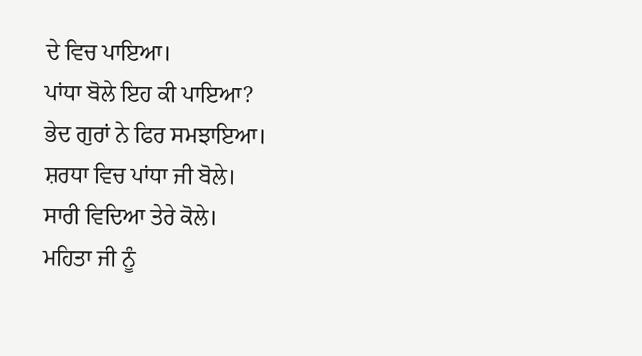ਦੇ ਵਿਚ ਪਾਇਆ।
ਪਾਂਧਾ ਬੋਲੇ ਇਹ ਕੀ ਪਾਇਆ?
ਭੇਦ ਗੁਰਾਂ ਨੇ ਫਿਰ ਸਮਝਾਇਆ।
ਸ਼ਰਧਾ ਵਿਚ ਪਾਂਧਾ ਜੀ ਬੋਲੇ।
ਸਾਰੀ ਵਿਦਿਆ ਤੇਰੇ ਕੋਲੇ।
ਮਹਿਤਾ ਜੀ ਨੂੰ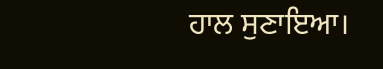ਹਾਲ ਸੁਣਾਇਆ।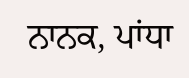ਨਾਨਕ, ਪਾਂਧਾ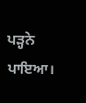ਪੜ੍ਹਨੇ ਪਾਇਆ।